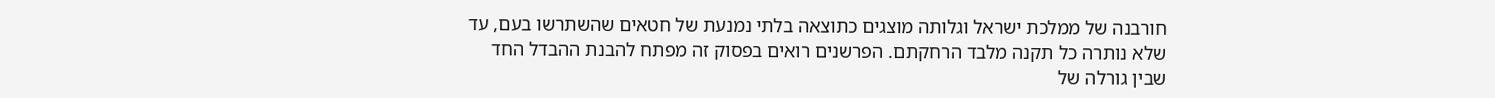חורבנה של ממלכת ישראל וגלותה מוצגים כתוצאה בלתי נמנעת של חטאים שהשתרשו בעם, עד שלא נותרה כל תקנה מלבד הרחקתם. הפרשנים רואים בפסוק זה מפתח להבנת ההבדל החד שבין גורלה של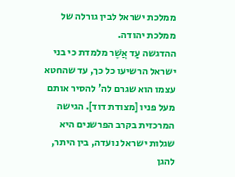ממלכת ישראל לבין גורלה של ממלכת יהודה.
ההדגשה עַד אֲשֶׁר מלמדת כי בני ישראל הרשיעו כל כך, עד שהחטא עצמו הוא שגרם לה' להסיר אותם מעל פניו [מצודת דוד]. הגישה המרכזית בקרב הפרשנים היא שגלות ישראל נועדה, בין היתר, להגן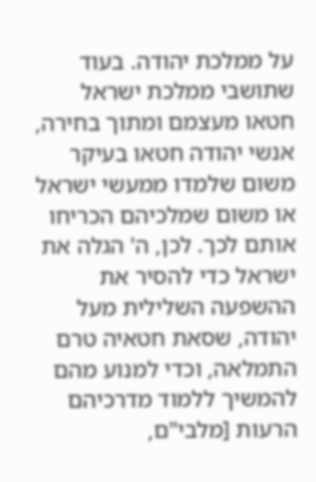על ממלכת יהודה. בעוד שתושבי ממלכת ישראל חטאו מעצמם ומתוך בחירה, אנשי יהודה חטאו בעיקר משום שלמדו ממעשי ישראל או משום שמלכיהם הכריחו אותם לכך. לכן, ה' הגלה את ישראל כדי להסיר את ההשפעה השלילית מעל יהודה, שסאת חטאיה טרם התמלאה, וכדי למנוע מהם להמשיך ללמוד מדרכיהם הרעות [מלבי"ם,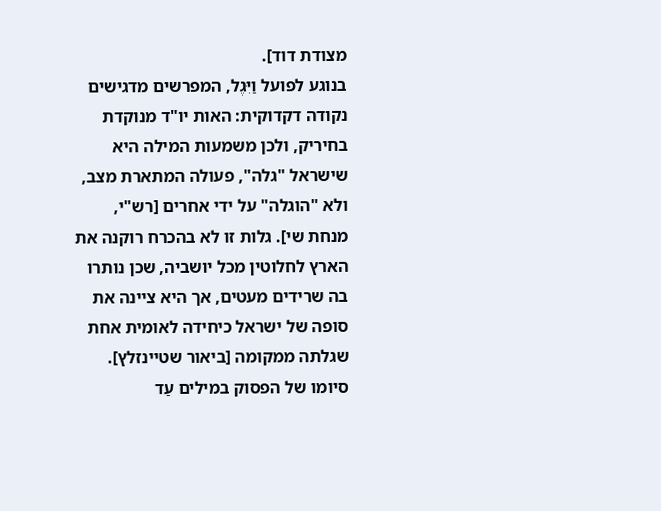מצודת דוד].
בנוגע לפועל וַיִּגֶל, המפרשים מדגישים נקודה דקדוקית: האות יו"ד מנוקדת בחיריק, ולכן משמעות המילה היא שישראל "גלה", פעולה המתארת מצב, ולא "הוגלה" על ידי אחרים [רש"י, מנחת שי]. גלות זו לא בהכרח רוקנה את הארץ לחלוטין מכל יושביה, שכן נותרו בה שרידים מעטים, אך היא ציינה את סופה של ישראל כיחידה לאומית אחת שגלתה ממקומה [ביאור שטיינזלץ].
סיומו של הפסוק במילים עַד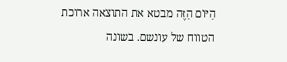הַיּוֹם הַזֶּה מבטא את התוצאה ארוכת הטווח של עונשם. בשונה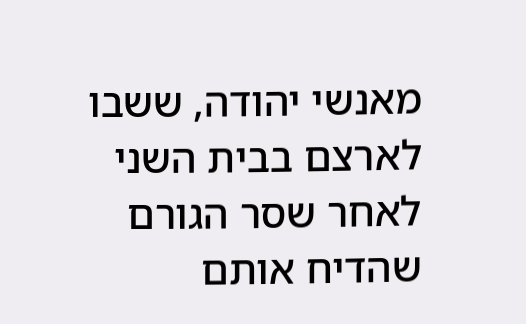מאנשי יהודה, ששבו לארצם בבית השני לאחר שסר הגורם שהדיח אותם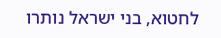לחטוא, בני ישראל נותרו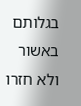בגלותם באשור ולא חזרו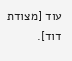עוד [מצודת דוד].